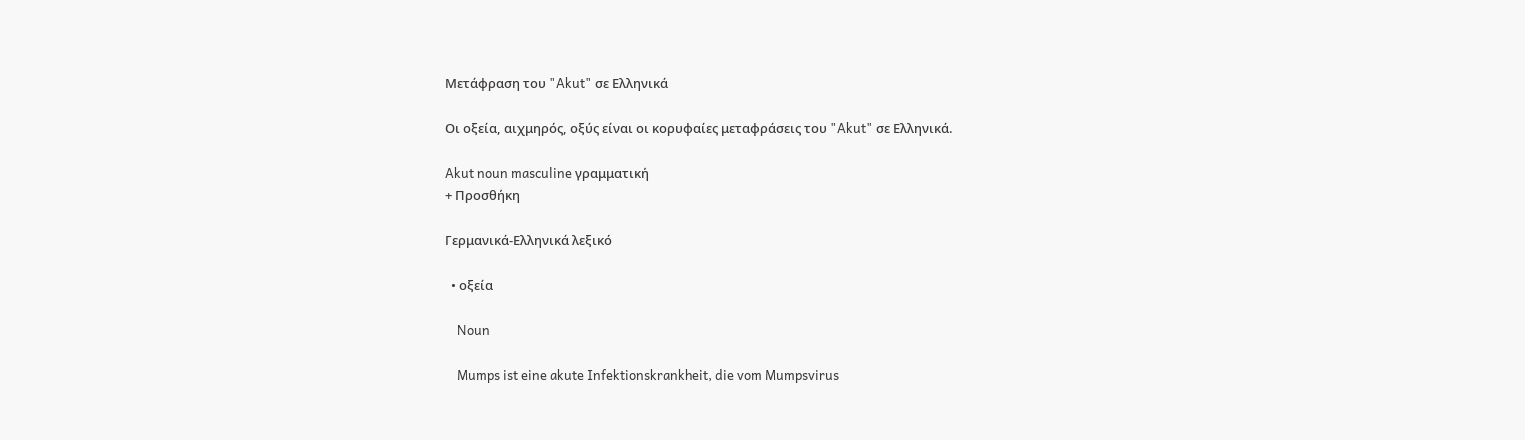Μετάφραση του "Akut" σε Ελληνικά

Οι οξεία, αιχμηρός, οξύς είναι οι κορυφαίες μεταφράσεις του "Akut" σε Ελληνικά.

Akut noun masculine γραμματική
+ Προσθήκη

Γερμανικά-Ελληνικά λεξικό

  • οξεία

    Noun

    Mumps ist eine akute Infektionskrankheit, die vom Mumpsvirus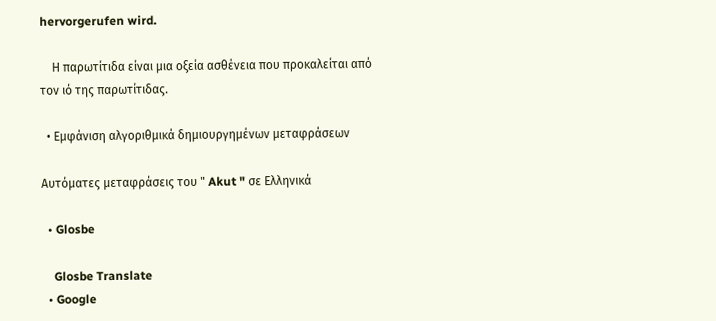hervorgerufen wird.

    Η παρωτίτιδα είναι μια οξεία ασθένεια που προκαλείται από τον ιό της παρωτίτιδας.

  • Εμφάνιση αλγοριθμικά δημιουργημένων μεταφράσεων

Αυτόματες μεταφράσεις του " Akut " σε Ελληνικά

  • Glosbe

    Glosbe Translate
  • Google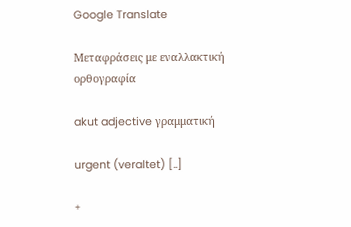Google Translate

Μεταφράσεις με εναλλακτική ορθογραφία

akut adjective γραμματική

urgent (veraltet) [..]

+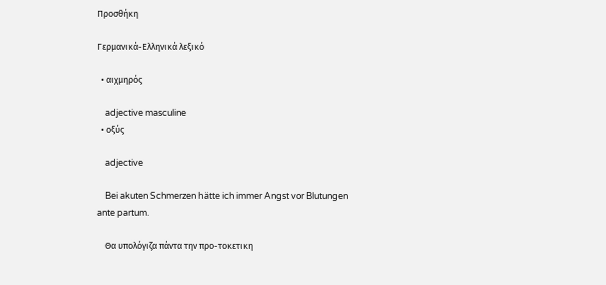Προσθήκη

Γερμανικά-Ελληνικά λεξικό

  • αιχμηρός

    adjective masculine
  • οξύς

    adjective

    Bei akuten Schmerzen hätte ich immer Angst vor Blutungen ante partum.

    Θα υπολόγιζα πάντα την προ-τοκετικη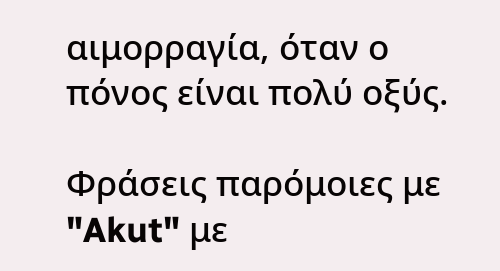αιμορραγία, όταν ο πόνος είναι πολύ οξύς.

Φράσεις παρόμοιες με "Akut" με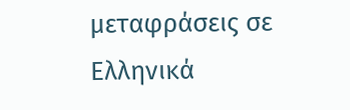μεταφράσεις σε Ελληνικά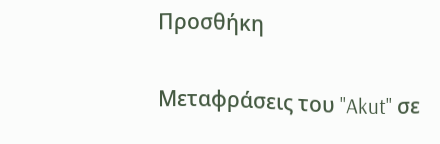Προσθήκη

Μεταφράσεις του "Akut" σε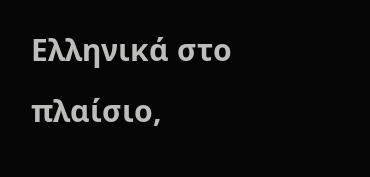Ελληνικά στο πλαίσιο,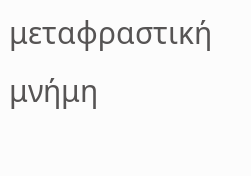μεταφραστική μνήμη